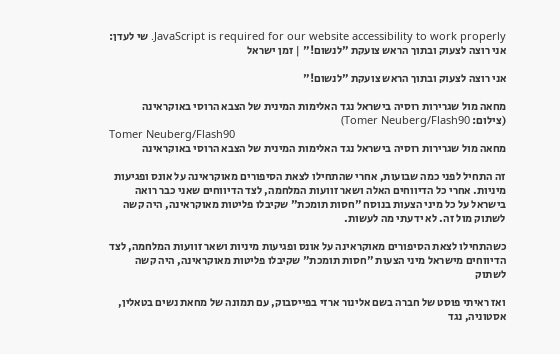JavaScript is required for our website accessibility to work properly. שי לעדן: אני רוצה לצעוק ובתוך הראש צועקת "לנשום!" | זמן ישראל

אני רוצה לצעוק ובתוך הראש צועקת "לנשום!"

מחאה מול שגרירות רוסיה בישראל נגד האלימות המינית של הצבא הרוסי באוקראינה (צילום: Tomer Neuberg/Flash90)
Tomer Neuberg/Flash90
מחאה מול שגרירות רוסיה בישראל נגד האלימות המינית של הצבא הרוסי באוקראינה

זה התחיל לפני כמה שבועות, אחרי שהתחילו לצאת הסיפורים מאוקראינה על אונס ופגיעות מיניות. אחרי כל הדיווחים האלה ושאר זוועות המלחמה, לצד הדיווחים שאני כבר רואה בישראל על כל מיני הצעות בנוסח "חסות תומכת" שקיבלו פליטות מאוקראינה, היה קשה לשתוק מול זה. לא ידעתי מה לעשות.

כשהתחילו לצאת הסיפורים מאוקראינה על אונס ופגיעות מיניות ושאר זוועות המלחמה, לצד הדיווחים מישראל מיני הצעות "חסות תומכת" שקיבלו פליטות מאוקראינה, היה קשה לשתוק

ואז ראיתי פוסט של חברה בשם אלינור ארזי בפייסבוק, עם תמונה של מחאת נשים בטאלין, אסטוניה, נגד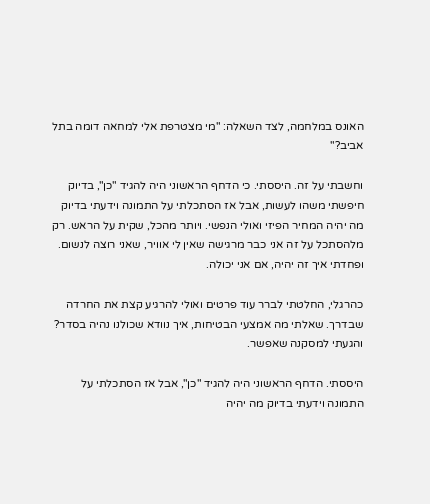האונס במלחמה, לצד השאלה: "מי מצטרפת אלי למחאה דומה בתל אביב?"

וחשבתי על זה. היססתי. כי הדחף הראשוני היה להגיד "כן", בדיוק חיפשתי משהו לעשות, אבל אז הסתכלתי על התמונה וידעתי בדיוק מה יהיה המחיר הפיזי ואולי הנפשי. ויותר מהכל, שקית על הראש. רק מלהסתכל על זה אני כבר מרגישה שאין לי אוויר, שאני רוצה לנשום. ופחדתי איך זה יהיה, אם אני יכולה.

כהרגלי, החלטתי לברר עוד פרטים ואולי להרגיע קצת את החרדה שבדרך. שאלתי מה אמצעי הבטיחות, איך נוודא שכולנו נהיה בסדר? והגעתי למסקנה שאפשר.

היססתי. הדחף הראשוני היה להגיד "כן", אבל אז הסתכלתי על התמונה וידעתי בדיוק מה יהיה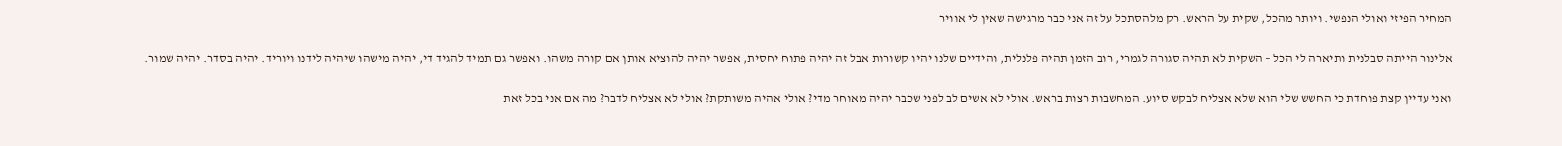המחיר הפיזי ואולי הנפשי. ויותר מהכל, שקית על הראש. רק מלהסתכל על זה אני כבר מרגישה שאין לי אוויר

אלינור הייתה סבלנית ותיארה לי הכל – השקית לא תהיה סגורה לגמרי, רוב הזמן תהיה פלנלית, והידיים שלנו יהיו קשורות אבל זה יהיה פתוח יחסית, אפשר יהיה להוציא אותן אם קורה משהו. ואפשר גם תמיד להגיד די, יהיה מישהו שיהיה לידנו ויוריד. יהיה בסדר. יהיה שמור.

ואני עדיין קצת פוחדת כי החשש שלי הוא שלא אצליח לבקש סיוע. המחשבות רצות בראש. אולי לא אשים לב לפני שכבר יהיה מאוחר מדי? אולי אהיה משותקת? אולי לא אצליח לדבר? מה אם אני בכל זאת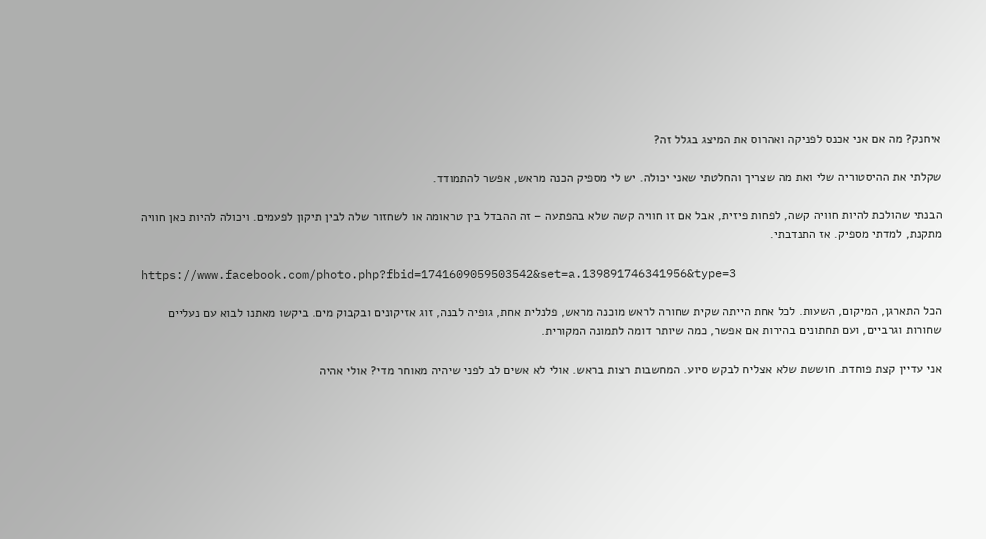איחנק? מה אם אני אכנס לפניקה ואהרוס את המיצג בגלל זה?

שקלתי את ההיסטוריה שלי ואת מה שצריך והחלטתי שאני יכולה. יש לי מספיק הכנה מראש, אפשר להתמודד.

הבנתי שהולכת להיות חוויה קשה, לפחות פיזית, אבל אם זו חוויה קשה שלא בהפתעה – זה ההבדל בין טראומה או לשחזור שלה לבין תיקון לפעמים. ויכולה להיות כאן חוויה מתקנת, למדתי מספיק. אז התנדבתי.

https://www.facebook.com/photo.php?fbid=1741609059503542&set=a.139891746341956&type=3

הכל התארגן, המיקום, השעות. לכל אחת הייתה שקית שחורה לראש מוכנה מראש, פלנלית אחת, גופיה לבנה, זוג אזיקונים ובקבוק מים. ביקשו מאתנו לבוא עם נעליים שחורות וגרביים, ועם תחתונים בהירות אם אפשר, כמה שיותר דומה לתמונה המקורית.

אני עדיין קצת פוחדת. חוששת שלא אצליח לבקש סיוע. המחשבות רצות בראש. אולי לא אשים לב לפני שיהיה מאוחר מדי? אולי אהיה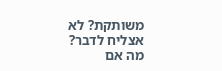משותקת? לא אצליח לדבר? מה אם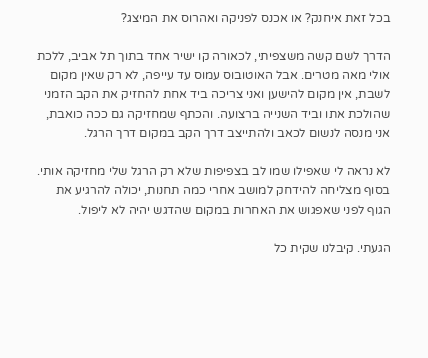בכל זאת איחנק? או אכנס לפניקה ואהרוס את המיצג?

הדרך לשם קשה משצפיתי, לכאורה קו ישיר אחד בתוך תל אביב, ללכת אולי מאה מטרים. אבל האוטובוס עמוס עד עייפה, לא רק שאין מקום לשבת, אין מקום להישען ואני צריכה ביד אחת להחזיק את הקב הזמני שהולכת אתו וביד השנייה ברצועה. והכתף שמחזיקה גם ככה כואבת, אני מנסה לנשום לכאב ולהתייצב דרך הקב במקום דרך הרגל.

לא נראה לי שאפילו שמו לב בצפיפות שלא רק הרגל שלי מחזיקה אותי. בסוף מצליחה להידחק למושב אחרי כמה תחנות, יכולה להרגיע את הגוף לפני שאפגוש את האחרות במקום שהדגש יהיה לא ליפול.

הגעתי. קיבלנו שקית כל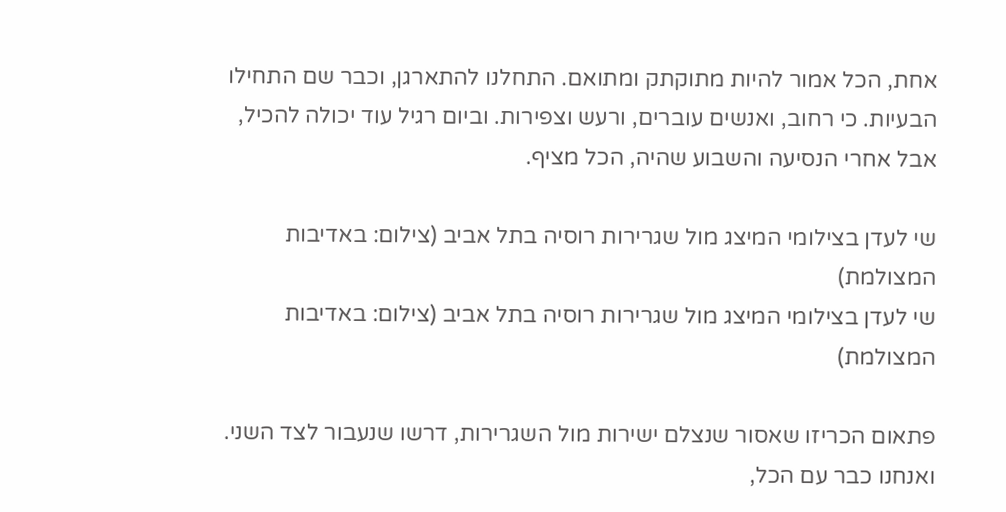אחת, הכל אמור להיות מתוקתק ומתואם. התחלנו להתארגן, וכבר שם התחילו הבעיות. כי רחוב, ואנשים עוברים, ורעש וצפירות. וביום רגיל עוד יכולה להכיל, אבל אחרי הנסיעה והשבוע שהיה, הכל מציף.

שי לעדן בצילומי המיצג מול שגרירות רוסיה בתל אביב (צילום: באדיבות המצולמת)
שי לעדן בצילומי המיצג מול שגרירות רוסיה בתל אביב (צילום: באדיבות המצולמת)

פתאום הכריזו שאסור שנצלם ישירות מול השגרירות, דרשו שנעבור לצד השני. ואנחנו כבר עם הכל,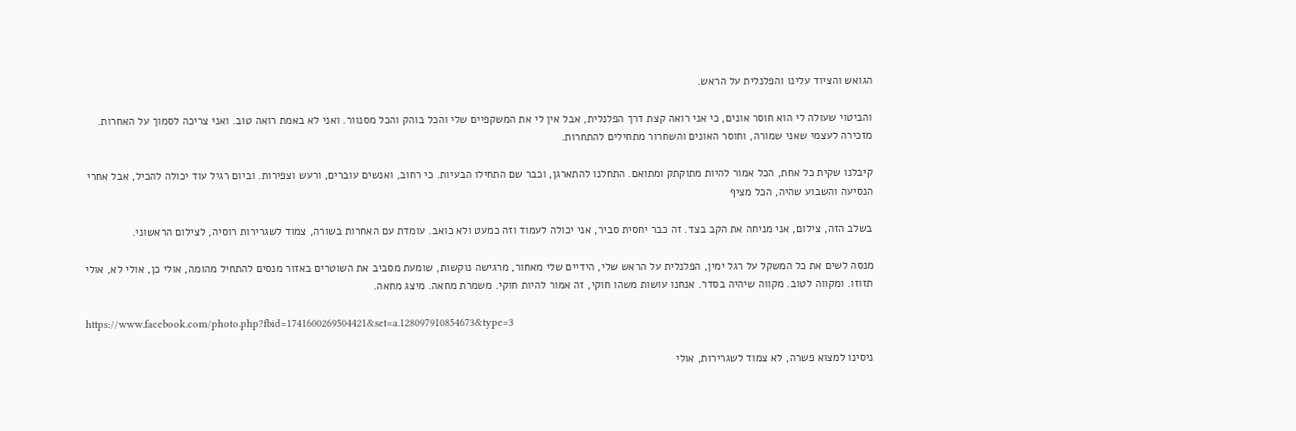הגואש והציוד עלינו והפלנלית על הראש.

והביטוי שעולה לי הוא חוסר אונים, כי אני רואה קצת דרך הפלנלית, אבל אין לי את המשקפיים שלי והכל בוהק והכל מסנוור. ואני לא באמת רואה טוב. ואני צריכה לסמוך על האחרות. מזכירה לעצמי שאני שמורה, וחוסר האונים והשחרור מתחילים להתחרות.

קיבלנו שקית כל אחת, הכל אמור להיות מתוקתק ומתואם. התחלנו להתארגן, וכבר שם התחילו הבעיות. כי רחוב, ואנשים עוברים, ורעש וצפירות. וביום רגיל עוד יכולה להכיל, אבל אחרי הנסיעה והשבוע שהיה, הכל מציף

בשלב הזה, צילום, אני מניחה את הקב בצד. זה כבר יחסית סביר, אני יכולה לעמוד וזה כמעט ולא כואב. עומדת עם האחרות בשורה, צמוד לשגרירות רוסיה, לצילום הראשוני.

מנסה לשים את כל המשקל על רגל ימין, הפלנלית על הראש שלי, הידיים שלי מאחור, מרגישה נוקשות, שומעת מסביב את השוטרים באזור מנסים להתחיל מהומה, אולי כן, אולי לא, אולי תזוזו. ומקווה לטוב. מקווה שיהיה בסדר. אנחנו עושות משהו חוקי, זה אמור להיות חוקי. משמרת מחאה. מיצג מחאה.

https://www.facebook.com/photo.php?fbid=1741600269504421&set=a.128097910854673&type=3

ניסינו למצוא פשרה, לא צמוד לשגרירות, אולי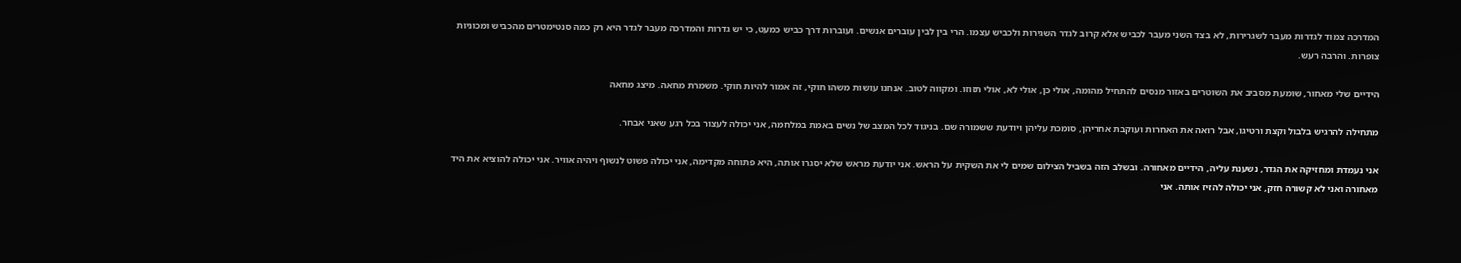המדרכה צמוד לגדרות מעבר לשגרירות, לא בצד השני מעבר לכביש אלא קרוב לגדר השגירות ולכביש עצמו. הרי בין לבין עוברים אנשים. ועוברות דרך כביש כמעט, כי יש גדרות והמדרכה מעבר לגדר היא רק כמה סנטימטרים מהכביש ומכוניות צופרות. והרבה רעש.

הידיים שלי מאחור, שומעת מסביב את השוטרים באזור מנסים להתחיל מהומה, אולי כן, אולי לא, אולי תזוזו. ומקווה לטוב. אנחנו עושות משהו חוקי, זה אמור להיות חוקי. משמרת מחאה. מיצג מחאה

מתחילה להרגיש בלבול וקצת ורטיגו, אבל רואה את האחרות ועוקבת אחריהן, סומכת עליהן ויודעת ששמורה שם. בניגוד לכל המצב של נשים באמת במלחמה, אני יכולה לעצור בכל רגע שאני אבחר.

אני נעמדת ומחזיקה את הגדר, נשענת עליה, הידיים מאחורה. ובשלב הזה בשביל הצילום שמים לי את השקית על הראש. אני יודעת מראש שלא יסגרו אותה, היא פתוחה מקדימה, אני יכולה פשוט לנשוף ויהיה אוויר. אני יכולה להוציא את היד מאחורה ואני לא קשורה חזק, אני יכולה להזיז אותה. אני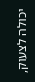יכולה לצעוק,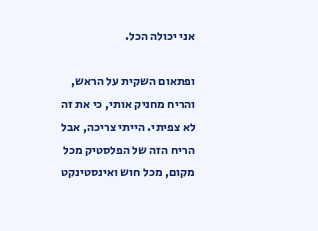אני יכולה הכל.

ופתאום השקית על הראש, והריח מחניק אותי, כי את זה לא צפיתי. הייתי צריכה, אבל הריח הזה של הפלסטיק מכל מקום, מכל חוש ואינסטינקט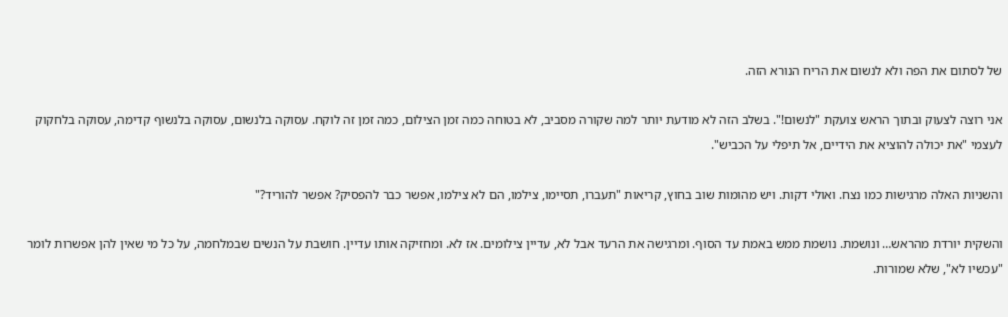של לסתום את הפה ולא לנשום את הריח הנורא הזה.

אני רוצה לצעוק ובתוך הראש צועקת "לנשום!". בשלב הזה לא מודעת יותר למה שקורה מסביב, לא בטוחה כמה זמן הצילום, כמה זמן זה לוקח. עסוקה בלנשום, עסוקה בלנשוף קדימה, עסוקה בלחקוק לעצמי "את יכולה להוציא את הידיים, אל תיפלי על הכביש".

והשניות האלה מרגישות כמו נצח. ואולי דקות. ויש מהומות שוב בחוץ, קריאות "תעברו, תסיימו, צילמו, הם לא צילמו, אפשר כבר להפסיק? אפשר להוריד?"

והשקית יורדת מהראש… ונושמת. נושמת ממש באמת עד הסוף. ומרגישה את הרעד אבל לא, עדיין צילומים. אז לא. ומחזיקה אותו עדיין. חושבת על הנשים שבמלחמה, על כל מי שאין להן אפשרות לומר "עכשיו לא", שלא שמורות.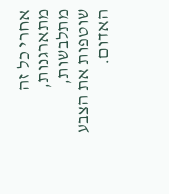אחרי כל זה מתארגנות, מתלבשות, שוטפות את הצבע האדום.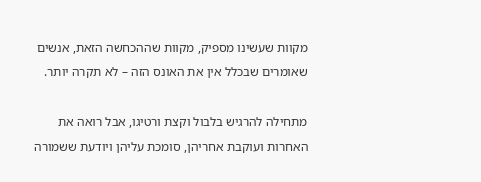מקוות שעשינו מספיק, מקוות שההכחשה הזאת, אנשים שאומרים שבכלל אין את האונס הזה – לא תקרה יותר.

מתחילה להרגיש בלבול וקצת ורטיגו, אבל רואה את האחרות ועוקבת אחריהן, סומכת עליהן ויודעת ששמורה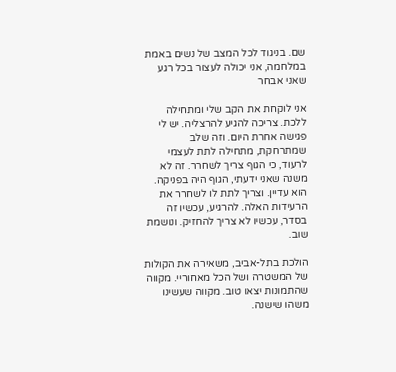שם. בניגוד לכל המצב של נשים באמת במלחמה, אני יכולה לעצור בכל רגע שאני אבחר

אני לוקחת את הקב שלי ומתחילה ללכת. צריכה להגיע להרצליה. יש לי פגישה אחרת היום. וזה שלב שמתרחקת, מתחילה לתת לעצמי לרעוד, כי הגוף צריך לשחרר. זה לא משנה שאני ידעתי, הגוף היה בפניקה. הוא עדיין. וצריך לתת לו לשחרר את הרעידות האלה. להרגיע, עכשיו זה בסדר, עכשיו לא צריך להחזיק. ונושמת שוב.

הולכת בתל-אביב, משאירה את הקולות של המשטרה ושל הכל מאחוריי. מקווה שהתמונות יצאו טוב. מקווה שעשינו משהו שישנה.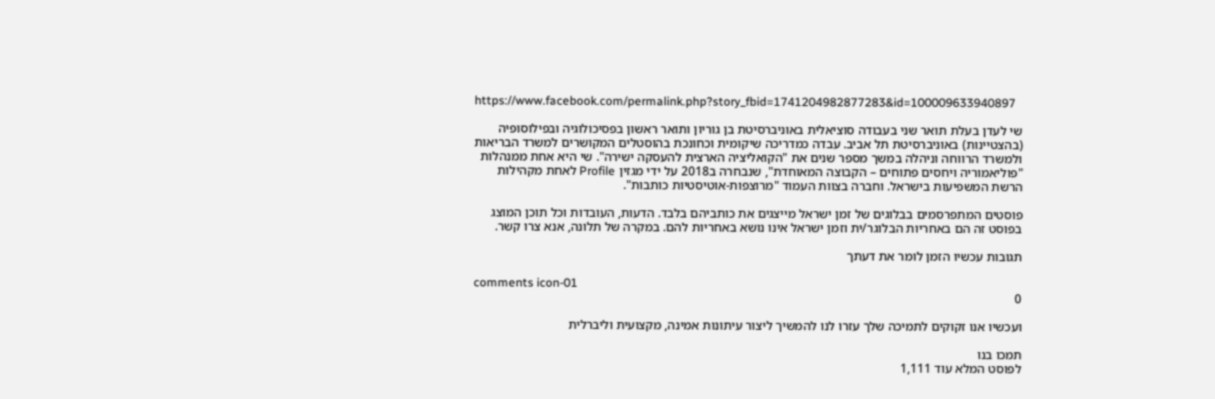https://www.facebook.com/permalink.php?story_fbid=1741204982877283&id=100009633940897

שי לעדן בעלת תואר שני בעבודה סוציאלית באוניברסיטת בן גוריון ותואר ראשון בפסיכולוגיה ובפילוסופיה (בהצטיינות) באוניברסיטת תל אביב. עבדה כמדריכה שיקומית וכחונכת בהוסטלים המקושרים למשרד הבריאות ולמשרד הרווחה וניהלה במשך מספר שנים את "הקואליציה הארצית להעסקה ישירה". שי היא אחת ממנהלות "פוליאמוריה ויחסים פתוחים – הקבוצה המאוחדת", שנבחרה ב2018 על ידי מגזין Profile לאחת מקהילות הרשת המשפיעות בישראל. וחברה בצוות העמוד "מרוצפות-אוטיסטיות כותבות".

פוסטים המתפרסמים בבלוגים של זמן ישראל מייצגים את כותביהם בלבד. הדעות, העובדות וכל תוכן המוצג בפוסט זה הם באחריות הבלוגר/ית וזמן ישראל אינו נושא באחריות להם. במקרה של תלונה, אנא צרו קשר.

תגובות עכשיו הזמן לומר את דעתך

comments icon-01
0

ועכשיו אנו זקוקים לתמיכה שלך עזרו לנו להמשיך ליצור עיתונות אמינה, מקצועית וליברלית

תמכו בנו
לפוסט המלא עוד 1,111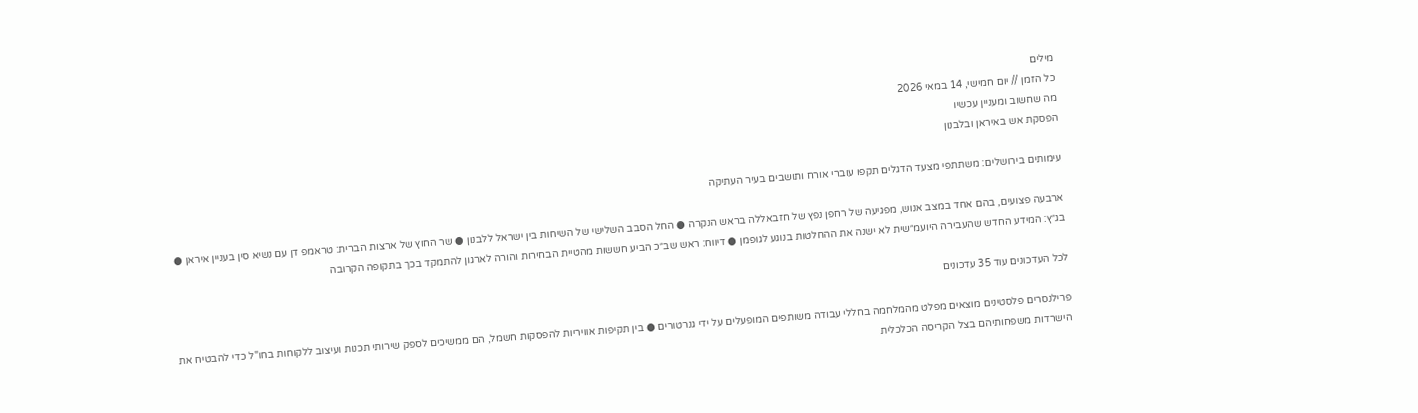מילים
כל הזמן // יום חמישי, 14 במאי 2026
מה שחשוב ומעניין עכשיו
הפסקת אש באיראן ובלבנון

עימותים בירושלים: משתתפי מצעד הדגלים תקפו עוברי אורח ותושבים בעיר העתיקה

ארבעה פצועים, בהם אחד במצב אנוש, מפגיעה של רחפן נפץ של חזבאללה בראש הנקרה ● החל הסבב השלישי של השיחות בין ישראל ללבנון ● שר החוץ של ארצות הברית: טראמפ דן עם נשיא סין בעניין איראן ● בג״ץ: המידע החדש שהעבירה היועמ״שית לא ישנה את ההחלטות בנוגע לגופמן ● דיווח: ראש שב״כ הביע חששות מהטיית הבחירות והורה לארגון להתמקד בכך בתקופה הקרובה

לכל העדכונים עוד 35 עדכונים

פרילנסרים פלסטינים מוצאים מפלט מהמלחמה בחללי עבודה משותפים המופעלים על ידי גנרטורים ● בין תקיפות אוויריות להפסקות חשמל, הם ממשיכים לספק שירותי תכנות ועיצוב ללקוחות בחו"ל כדי להבטיח את הישרדות משפחותיהם בצל הקריסה הכלכלית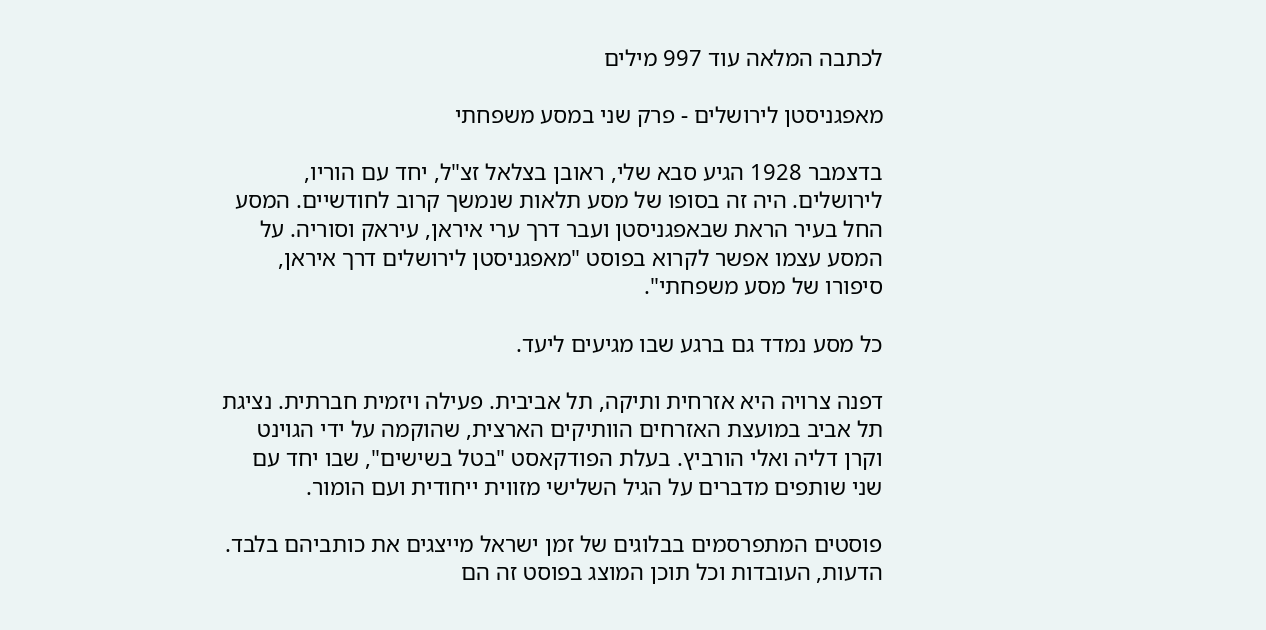לכתבה המלאה עוד 997 מילים

מאפגניסטן לירושלים - פרק שני במסע משפחתי

בדצמבר 1928 הגיע סבא שלי, ראובן בצלאל זצ"ל, יחד עם הוריו, לירושלים. היה זה בסופו של מסע תלאות שנמשך קרוב לחודשיים. המסע החל בעיר הראת שבאפגניסטן ועבר דרך ערי איראן, עיראק וסוריה. על המסע עצמו אפשר לקרוא בפוסט "מאפגניסטן לירושלים דרך איראן, סיפורו של מסע משפחתי".

כל מסע נמדד גם ברגע שבו מגיעים ליעד.

דפנה צרויה היא אזרחית ותיקה, תל אביבית. פעילה ויזמית חברתית. נציגת תל אביב במועצת האזרחים הוותיקים הארצית, שהוקמה על ידי הגוינט וקרן דליה ואלי הורביץ. בעלת הפודקאסט "בטל בשישים", שבו יחד עם שני שותפים מדברים על הגיל השלישי מזווית ייחודית ועם הומור.

פוסטים המתפרסמים בבלוגים של זמן ישראל מייצגים את כותביהם בלבד. הדעות, העובדות וכל תוכן המוצג בפוסט זה הם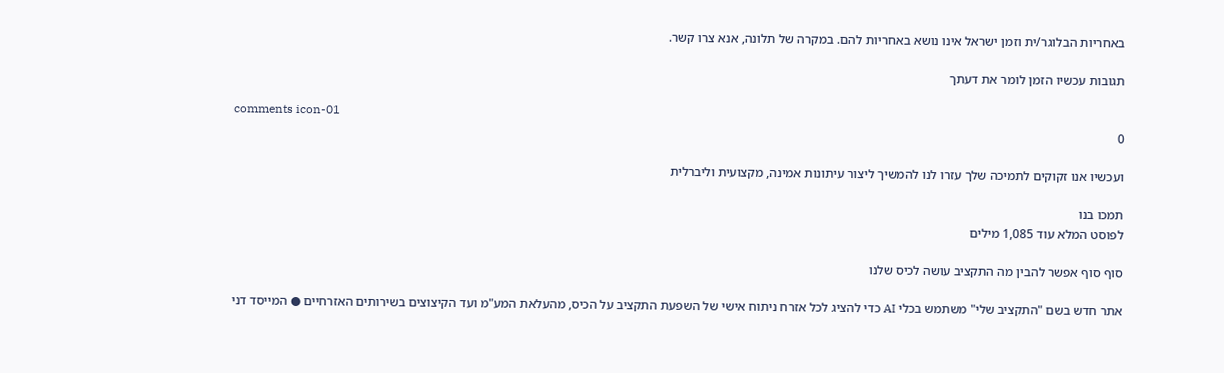באחריות הבלוגר/ית וזמן ישראל אינו נושא באחריות להם. במקרה של תלונה, אנא צרו קשר.

תגובות עכשיו הזמן לומר את דעתך

comments icon-01
0

ועכשיו אנו זקוקים לתמיכה שלך עזרו לנו להמשיך ליצור עיתונות אמינה, מקצועית וליברלית

תמכו בנו
לפוסט המלא עוד 1,085 מילים

סוף סוף אפשר להבין מה התקציב עושה לכיס שלנו

אתר חדש בשם "התקציב שלי" משתמש בכלי AI כדי להציג לכל אזרח ניתוח אישי של השפעת התקציב על הכיס, מהעלאת המע"מ ועד הקיצוצים בשירותים האזרחיים ● המייסד דני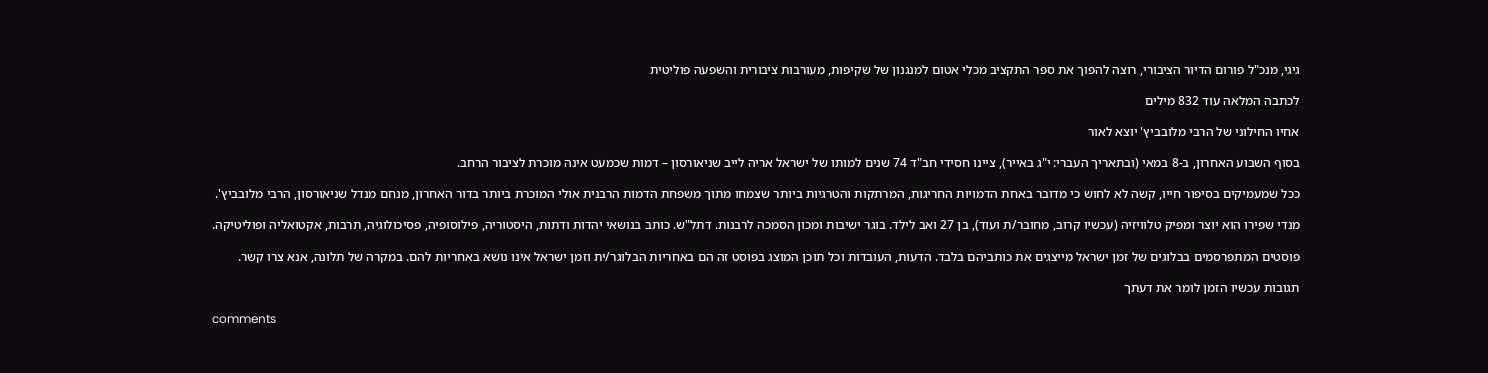גיגי, מנכ"ל פורום הדיור הציבורי, רוצה להפוך את ספר התקציב מכלי אטום למנגנון של שקיפות, מעורבות ציבורית והשפעה פוליטית

לכתבה המלאה עוד 832 מילים

אחיו החילוני של הרבי מלובביץ' יוצא לאור

בסוף השבוע האחרון, ב-8 במאי (ובתאריך העברי: י"ג באייר), ציינו חסידי חב"ד 74 שנים למותו של ישראל אריה לייב שניאורסון – דמות שכמעט אינה מוכרת לציבור הרחב.

ככל שמעמיקים בסיפור חייו, קשה לא לחוש כי מדובר באחת הדמויות החריגות, המרתקות והטרגיות ביותר שצמחו מתוך משפחת הדמות הרבנית אולי המוכרת ביותר בדור האחרון, מנחם מנדל שניאורסון, הרבי מלובביץ'.

מנדי שפירו הוא יוצר ומפיק טלוויזיה (עכשיו קרוב, מחובר/ת ועוד), בן 27 ואב לילד. בוגר ישיבות ומכון הסמכה לרבנות. דתל"ש. כותב בנושאי יהדות ודתות, היסטוריה, פילוסופיה, פסיכולוגיה, תרבות, אקטואליה ופוליטיקה.

פוסטים המתפרסמים בבלוגים של זמן ישראל מייצגים את כותביהם בלבד. הדעות, העובדות וכל תוכן המוצג בפוסט זה הם באחריות הבלוגר/ית וזמן ישראל אינו נושא באחריות להם. במקרה של תלונה, אנא צרו קשר.

תגובות עכשיו הזמן לומר את דעתך

comments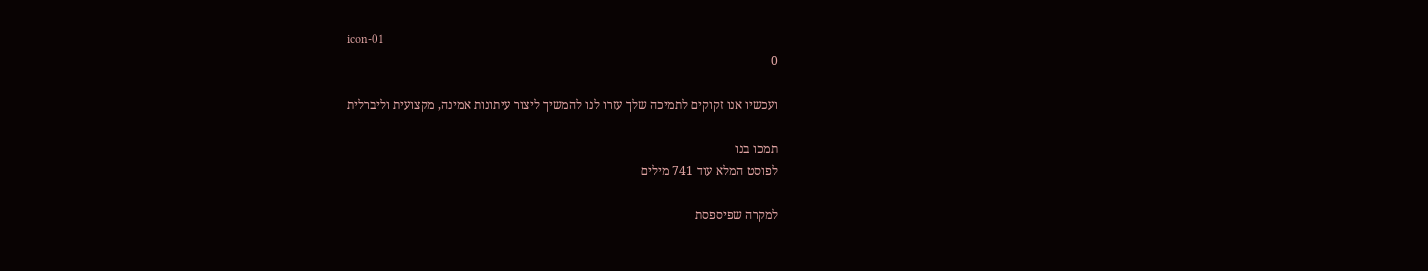icon-01
0

ועכשיו אנו זקוקים לתמיכה שלך עזרו לנו להמשיך ליצור עיתונות אמינה, מקצועית וליברלית

תמכו בנו
לפוסט המלא עוד 741 מילים

למקרה שפיספסת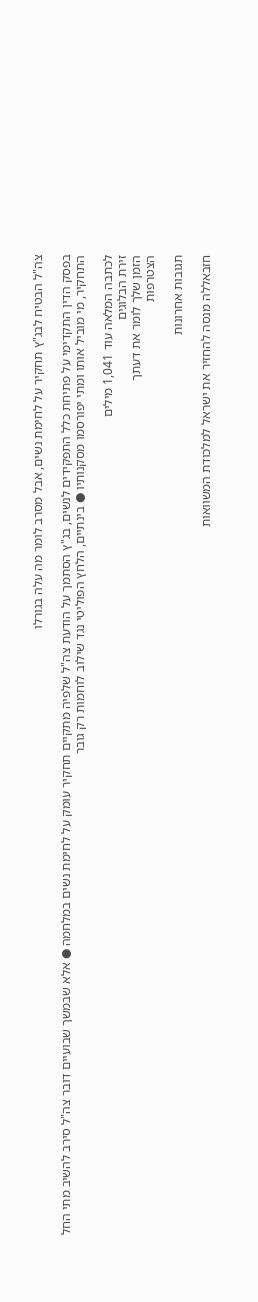צה"ל הבטיח לבג"ץ תחקיר על לחימת נשים, אבל מסרב לומר מה עלה בגורלו

בפסק הדין התקדימי על פתיחת כלל התפקידים לנשים, בג"ץ הסתמך על הודעת צה"ל שלפיה מתקיים תחקיר עומק על לחימת נשים במלחמה ● אלא שבמשך שבועיים דובר צה"ל סירב להשיב מתי החל התחקיר, מי מוביל אותו ומתי יפורסמו מסקנותיו ● בינתיים, הלחץ הפוליטי נגד שילוב לוחמות רק גובר

לכתבה המלאה עוד 1,041 מילים
זירת הבלוגים
הזמן שלך לומר את דעתך
הצטרפות

תגובות אחרונות

חזבאללה מנסה להחזיר את ישראל למלכודת המשוואות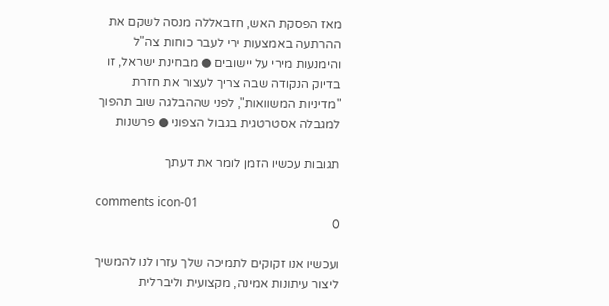מאז הפסקת האש, חזבאללה מנסה לשקם את ההרתעה באמצעות ירי לעבר כוחות צה"ל והימנעות מירי על יישובים ● מבחינת ישראל, זו בדיוק הנקודה שבה צריך לעצור את חזרת "מדיניות המשוואות", לפני שההבלגה שוב תהפוך למגבלה אסטרטגית בגבול הצפוני ● פרשנות

תגובות עכשיו הזמן לומר את דעתך

comments icon-01
0

ועכשיו אנו זקוקים לתמיכה שלך עזרו לנו להמשיך ליצור עיתונות אמינה, מקצועית וליברלית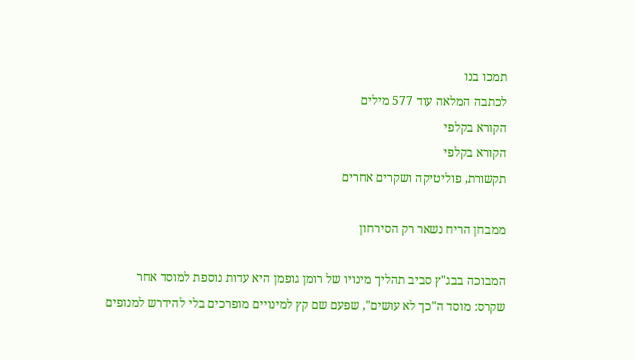תמכו בנו
לכתבה המלאה עוד 577 מילים
הקורא בקלפי
הקורא בקלפי
תקשורת, פוליטיקה ושקרים אחרים

ממבחן הריח נשאר רק הסירחון

המבוכה בבג"ץ סביב תהליך מינויו של רומן גופמן היא עדות נוספת למוסד אחר שקרס: מוסד ה"כך לא עושים", שפעם שם קץ למינויים מופרכים בלי להידרש למנופים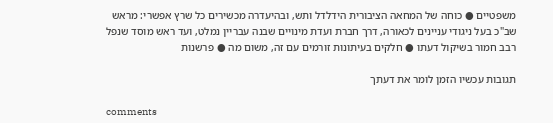משפטיים ● כוחה של המחאה הציבורית הידלדל ותש, ובהיעדרה מכשירים כל שרץ אפשרי: מראש שב"כ בעל ניגודי עניינים לכאורה, דרך חברת ועדת מינויים שבנה עבריין נמלט, ועד ראש מוסד שנפל רבב חמור בשיקול דעתו ● חלקים בעיתונות זורמים עם זה, משום מה ● פרשנות

תגובות עכשיו הזמן לומר את דעתך

comments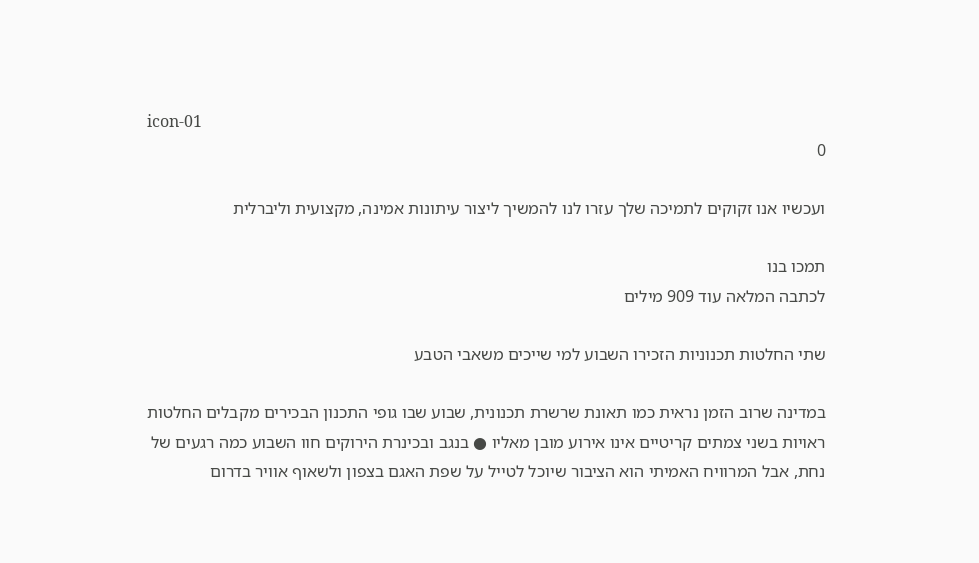icon-01
0

ועכשיו אנו זקוקים לתמיכה שלך עזרו לנו להמשיך ליצור עיתונות אמינה, מקצועית וליברלית

תמכו בנו
לכתבה המלאה עוד 909 מילים

שתי החלטות תכנוניות הזכירו השבוע למי שייכים משאבי הטבע

במדינה שרוב הזמן נראית כמו תאונת שרשרת תכנונית, שבוע שבו גופי התכנון הבכירים מקבלים החלטות ראויות בשני צמתים קריטיים אינו אירוע מובן מאליו ● בנגב ובכינרת הירוקים חוו השבוע כמה רגעים של נחת, אבל המרוויח האמיתי הוא הציבור שיוכל לטייל על שפת האגם בצפון ולשאוף אוויר בדרום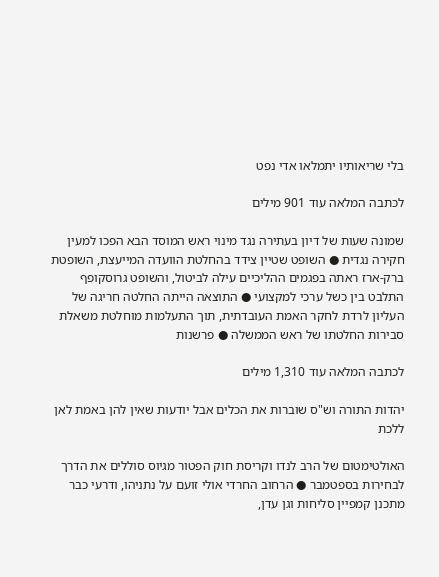בלי שריאותיו יתמלאו אדי נפט

לכתבה המלאה עוד 901 מילים

שמונה שעות של דיון בעתירה נגד מינוי ראש המוסד הבא הפכו למעין חקירה נגדית ● השופט שטיין צידד בהחלטת הוועדה המייעצת, השופטת ברק-ארז ראתה בפגמים ההליכיים עילה לביטול, והשופט גרוסקופף התלבט בין כשל ערכי למקצועי ● התוצאה הייתה החלטה חריגה של העליון לרדת לחקר האמת העובדתית, תוך התעלמות מוחלטת משאלת סבירות החלטתו של ראש הממשלה ● פרשנות

לכתבה המלאה עוד 1,310 מילים

יהדות התורה וש"ס שוברות את הכלים אבל יודעות שאין להן באמת לאן ללכת

האולטימטום של הרב לנדו וקריסת חוק הפטור מגיוס סוללים את הדרך לבחירות בספטמבר ● הרחוב החרדי אולי זועם על נתניהו, ודרעי כבר מתכנן קמפיין סליחות וגן עדן,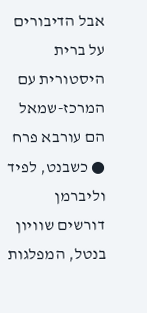אבל הדיבורים על ברית היסטורית עם המרכז-שמאל הם עורבא פרח ● כשבנט, לפיד וליברמן דורשים שוויון בנטל, המפלגות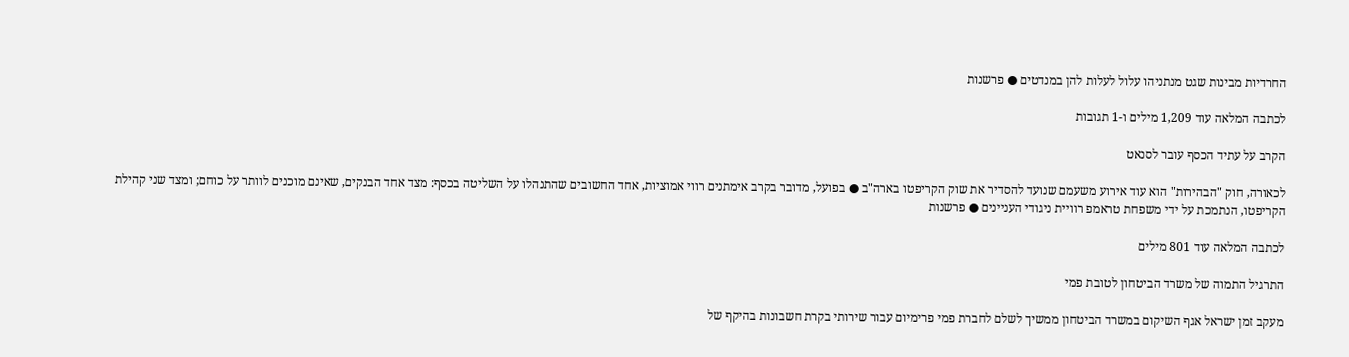החרדיות מבינות שגט מנתניהו עלול לעלות להן במנדטים ● פרשנות

לכתבה המלאה עוד 1,209 מילים ו-1 תגובות

הקרב על עתיד הכסף עובר לסנאט

לכאורה, חוק "הבהירות" הוא עוד אירוע משעמם שנועד להסדיר את שוק הקריפטו בארה"ב ● בפועל, מדובר בקרב אימתנים רווי אמוציות, אחד החשובים שהתנהלו על השליטה בכסף: מצד אחד הבנקים, שאינם מוכנים לוותר על כוחם; ומצד שני קהילת הקריפטו, הנתמכת על ידי משפחת טראמפ רוויית ניגודי העניינים ● פרשנות

לכתבה המלאה עוד 801 מילים

התרגיל התמוה של משרד הביטחון לטובת פמי

מעקב זמן ישראל אגף השיקום במשרד הביטחון ממשיך לשלם לחברת פמי פרימיום עבור שירותי בקרת חשבונות בהיקף של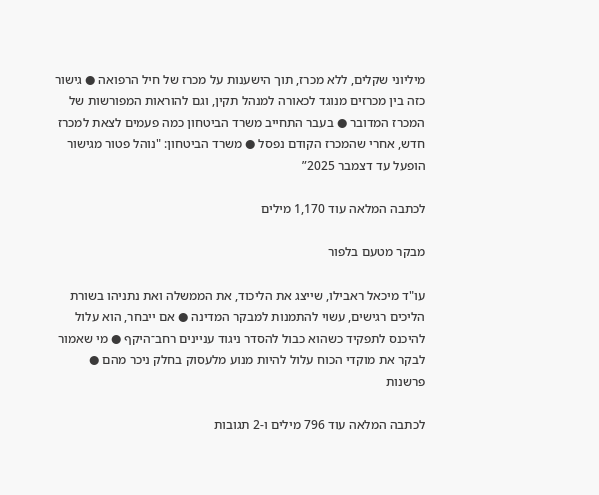מיליוני שקלים, ללא מכרז, תוך הישענות על מכרז של חיל הרפואה ● גישור כזה בין מכרזים מנוגד לכאורה למנהל תקין, וגם להוראות המפורשות של המכרז המדובר ● בעבר התחייב משרד הביטחון כמה פעמים לצאת למכרז חדש, אחרי שהמכרז הקודם נפסל ● משרד הביטחון: "נוהל פטור מגישור הופעל עד דצמבר 2025”

לכתבה המלאה עוד 1,170 מילים

מבקר מטעם בלפור

עו"ד מיכאל ראבילו, שייצג את הליכוד, את הממשלה ואת נתניהו בשורת הליכים רגישים, עשוי להתמנות למבקר המדינה ● אם ייבחר, הוא עלול להיכנס לתפקיד כשהוא כבול להסדר ניגוד עניינים רחב־היקף ● מי שאמור לבקר את מוקדי הכוח עלול להיות מנוע מלעסוק בחלק ניכר מהם ● פרשנות

לכתבה המלאה עוד 796 מילים ו-2 תגובות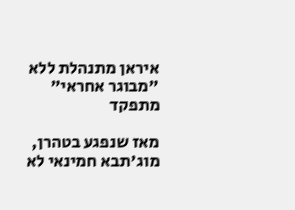איראן מתנהלת ללא "מבוגר אחראי" מתפקד

מאז שנפגע בטהרן, מוג'תבא חמינאי לא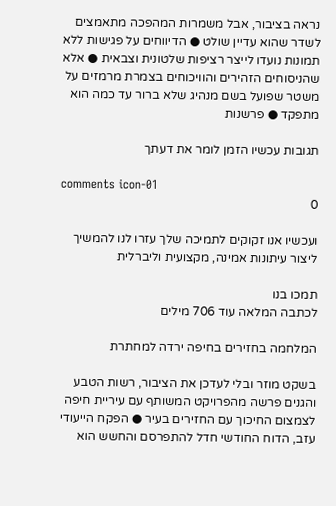נראה בציבור, אבל משמרות המהפכה מתאמצים לשדר שהוא עדיין שולט ● הדיווחים על פגישות ללא תמונות נועדו לייצר רציפות שלטונית וצבאית ● אלא שהניסוחים הזהירים והוויכוחים בצמרת מרמזים על משטר שפועל בשם מנהיג שלא ברור עד כמה הוא מתפקד ● פרשנות

תגובות עכשיו הזמן לומר את דעתך

comments icon-01
0

ועכשיו אנו זקוקים לתמיכה שלך עזרו לנו להמשיך ליצור עיתונות אמינה, מקצועית וליברלית

תמכו בנו
לכתבה המלאה עוד 706 מילים

המלחמה בחזירים בחיפה ירדה למחתרת

בשקט מוזר ובלי לעדכן את הציבור, רשות הטבע והגנים פרשה מהפרויקט המשותף עם עיריית חיפה לצמצום החיכוך עם החזירים בעיר ● הפקח הייעודי עזב, הדוח החודשי חדל להתפרסם והחשש הוא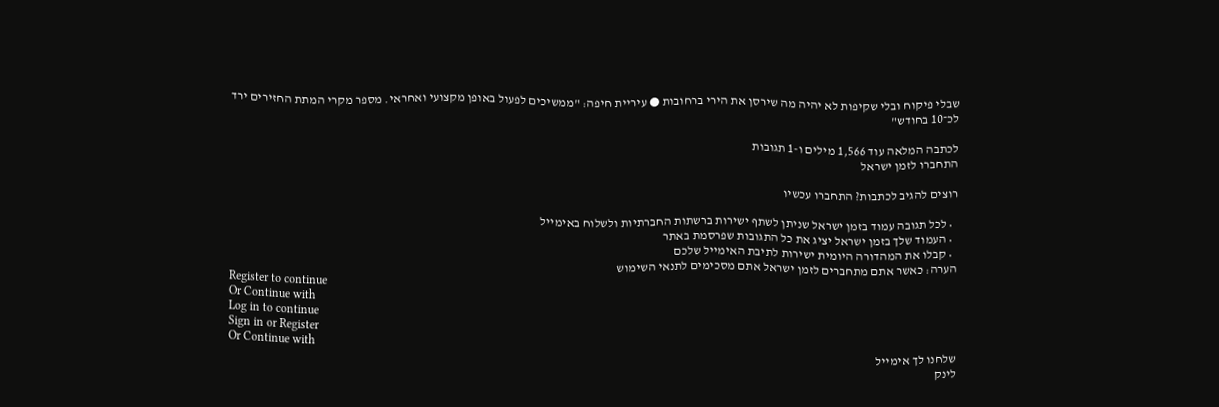שבלי פיקוח ובלי שקיפות לא יהיה מה שירסן את הירי ברחובות ● עיריית חיפה: "ממשיכים לפעול באופן מקצועי ואחראי. מספר מקרי המתת החזירים ירד לכ־10 בחודש"

לכתבה המלאה עוד 1,566 מילים ו-1 תגובות
התחברו לזמן ישראל

רוצים להגיב לכתבות? התחברו עכשיו

  • לכל תגובה עמוד בזמן ישראל שניתן לשתף ישירות ברשתות החברתיות ולשלוח באימייל
  • העמוד שלך בזמן ישראל יציג את כל התגובות שפרסמת באתר
  • קבלו את המהדורה היומית ישירות לתיבת האימייל שלכם
הערה: כאשר אתם מתחברים לזמן ישראל אתם מסכימים לתנאי השימוש
Register to continue
Or Continue with
Log in to continue
Sign in or Register
Or Continue with
שלחנו לך אימייל
לינק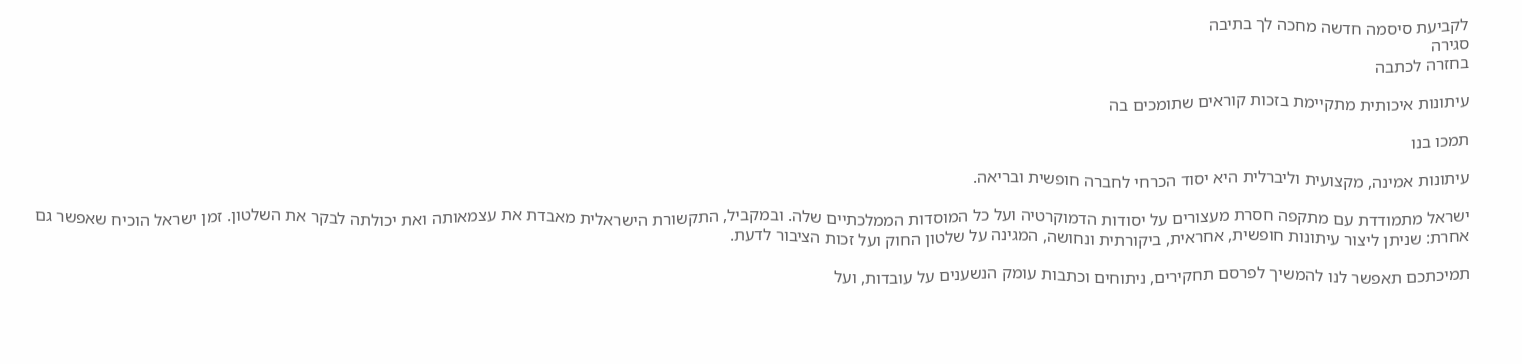לקביעת סיסמה חדשה מחכה לך בתיבה
סגירה
בחזרה לכתבה

עיתונות איכותית מתקיימת בזכות קוראים שתומכים בה

תמכו בנו

עיתונות אמינה, מקצועית וליברלית היא יסוד הכרחי לחברה חופשית ובריאה.

ישראל מתמודדת עם מתקפה חסרת מעצורים על יסודות הדמוקרטיה ועל כל המוסדות הממלכתיים שלה. ובמקביל, התקשורת הישראלית מאבדת את עצמאותה ואת יכולתה לבקר את השלטון. זמן ישראל הוכיח שאפשר גם אחרת: שניתן ליצור עיתונות חופשית, אחראית, ביקורתית ונחושה, המגינה על שלטון החוק ועל זכות הציבור לדעת.

תמיכתכם תאפשר לנו להמשיך לפרסם תחקירים, ניתוחים וכתבות עומק הנשענים על עובדות, ועל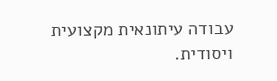עבודה עיתונאית מקצועית ויסודית.